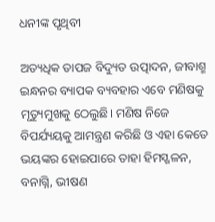ଧନୀଙ୍କ ପୃଥିବୀ

ଅତ୍ୟଧିକ ତାପଜ ବିଦ୍ୟୁତ ଉତ୍ପାଦନ, ଜୀବାଶ୍ମ ଇନ୍ଧନର ବ୍ୟାପକ ବ୍ୟବହାର ଏବେ ମଣିଷକୁ ମୃତ୍ୟୁମୁଖକୁ ଠେଲୁଛି। ମଣିଷ ନିଜେ ବିପର୍ଯ୍ୟୟକୁ ଆମନ୍ତ୍ରଣ କରିଛି ଓ ଏହା କେତେ ଭୟଙ୍କର ହୋଇପାରେ ତାହା ହିମସ୍ଖଳନ, ବନାଗ୍ନି, ଭୀଷଣ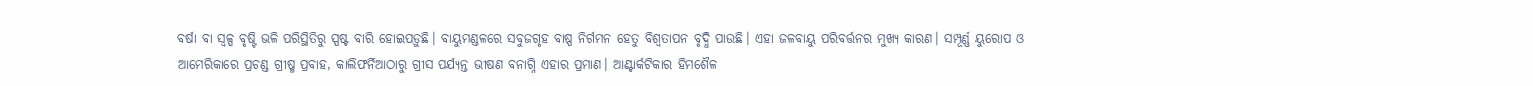ବର୍ଷା ବା ସ୍ୱଳ୍ପ ବୃଷ୍ଟି ଭଳି ପରିସ୍ଥିତିରୁ ସ୍ପଷ୍ଟ ବାରି ହୋଇପଡ଼ୁଛି। ବାୟୁମଣ୍ଡଳରେ ସବୁଜଗୃହ ବାଷ୍ପ ନିର୍ଗମନ ହେତୁ ବିଶ୍ୱତାପନ ବୃଦ୍ଧି ପାଉଛି। ଏହା ଜଳବାୟୁ ପରିବର୍ତ୍ତନର ମୁଖ୍ୟ କାରଣ। ସମ୍ପୂର୍ଣ୍ଣ ୟୁରୋପ ଓ ଆମେରିକାରେ ପ୍ରଚଣ୍ଡ ଗ୍ରୀଷ୍ମ ପ୍ରବାହ, କାଲିଫର୍ନିଆଠାରୁ ଗ୍ରୀସ ପର୍ଯ୍ୟନ୍ତ ଭୀଷଣ ବନାଗ୍ନି ଏହାର ପ୍ରମାଣ। ଆଣ୍ଟାର୍କଟିକାର ହିମଶୈଳ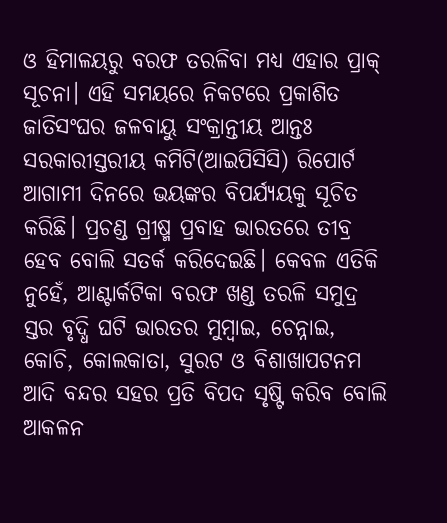ଓ ହିମାଳୟରୁ ବରଫ ତରଳିବା ମଧ୍ୟ ଏହାର ପ୍ରାକ୍‌ ସୂଚନା। ଏହି ସମୟରେ ନିକଟରେ ପ୍ରକାଶିତ ଜାତିସଂଘର ଜଳବାୟୁ ସଂକ୍ରାନ୍ତୀୟ ଆନ୍ତଃ ସରକାରୀସ୍ତରୀୟ କମିଟି(ଆଇପିସିସି) ରିପୋର୍ଟ ଆଗାମୀ ଦିନରେ ଭୟଙ୍କର ବିପର୍ଯ୍ୟୟକୁ ସୂଚିତ କରିଛି। ପ୍ରଚଣ୍ଡ ଗ୍ରୀଷ୍ମ ପ୍ରବାହ ଭାରତରେ ତୀବ୍ର ହେବ ବୋଲି ସତର୍କ କରିଦେଇଛି। କେବଳ ଏତିକି ନୁହେଁ, ଆଣ୍ଟାର୍କଟିକା ବରଫ ଖଣ୍ଡ ତରଳି ସମୁଦ୍ର ସ୍ତର ବୃଦ୍ଧି ଘଟି ଭାରତର ମୁମ୍ବାଇ, ଚେନ୍ନାଇ, କୋଚି, କୋଲକାତା, ସୁରଟ ଓ ବିଶାଖାପଟନମ ଆଦି ବନ୍ଦର ସହର ପ୍ରତି ବିପଦ ସୃଷ୍ଟି କରିବ ବୋଲି ଆକଳନ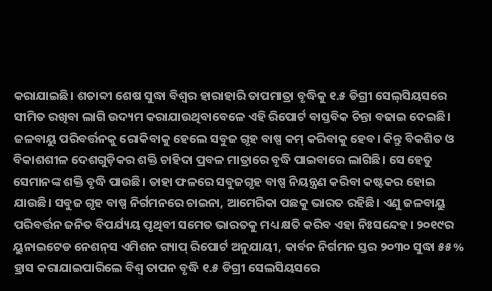କରାଯାଇଛି। ଶତାବ୍ଦୀ ଶେଷ ସୁଦ୍ଧା ବିଶ୍ୱର ହାରାହାରି ତାପମାତ୍ରା ବୃଦ୍ଧିକୁ ୧.୫ ଡିଗ୍ରୀ ସେଲ୍‌ସିୟସରେ ସୀମିତ ରଖିବା ଲାଗି ଉଦ୍ୟମ କରାଯାଉଥିବାବେଳେ ଏହି ରିପୋର୍ଟ ବାସ୍ତବିକ ଚିନ୍ତା ବଢାଇ ଦେଇଛି।
ଜଳବାୟୁ ପରିବର୍ତ୍ତନକୁ ରୋକିବାକୁ ହେଲେ ସବୁଜ ଗୃହ ବାଷ୍ପ କମ୍‌ କରିବାକୁ ହେବ। କିନ୍ତୁ ବିକଶିତ ଓ ବିକାଶଶୀଳ ଦେଶଗୁଡ଼ିକର ଶକ୍ତି ଚାହିଦା ପ୍ରବଳ ମାତ୍ରାରେ ବୃଦ୍ଧି ପାଇବାରେ ଲାଗିଛି। ସେ ହେତୁ ସେମାନଙ୍କ ଶକ୍ତି ବୃଦ୍ଧି ପାଉଛି। ତାହା ଫଳରେ ସବୁଜଗୃହ ବାଷ୍ପ ନିୟନ୍ତ୍ରଣ କରିବା କଷ୍ଟକର ହୋଇ ଯାଉଛି। ସବୁଜ ଗୃହ ବାଷ୍ପ ନିର୍ଗମନରେ ଚାଇନା, ଆମେରିକା ପଛକୁ ଭାରତ ରହିଛି। ଏଣୁ ଜଳବାୟୁ ପରିବର୍ତ୍ତନ ଜନିତ ବିପର୍ଯ୍ୟୟ ପୃଥିବୀ ସମେତ ଭାରତକୁ ମଧ୍ୟ କ୍ଷତି କରିବ ଏହା ନିଃସନ୍ଦେହ। ୨୦୧୯ର ୟୁନାଇଟେଡ ନେଶନ୍‌ସ ଏମିଶନ ଗ୍ୟାପ୍‌ ରିପୋର୍ଟ ଅନୁଯାୟୀ, କାର୍ବନ ନିର୍ଗମନ ସ୍ତର ୨୦୩୦ ସୁଦ୍ଧା ୫୫% ହ୍ରାସ କରାଯାଇପାରିଲେ ବିଶ୍ୱ ତାପନ ବୃଦ୍ଧି ୧.୫ ଡିଗ୍ରୀ ସେଲସିୟସରେ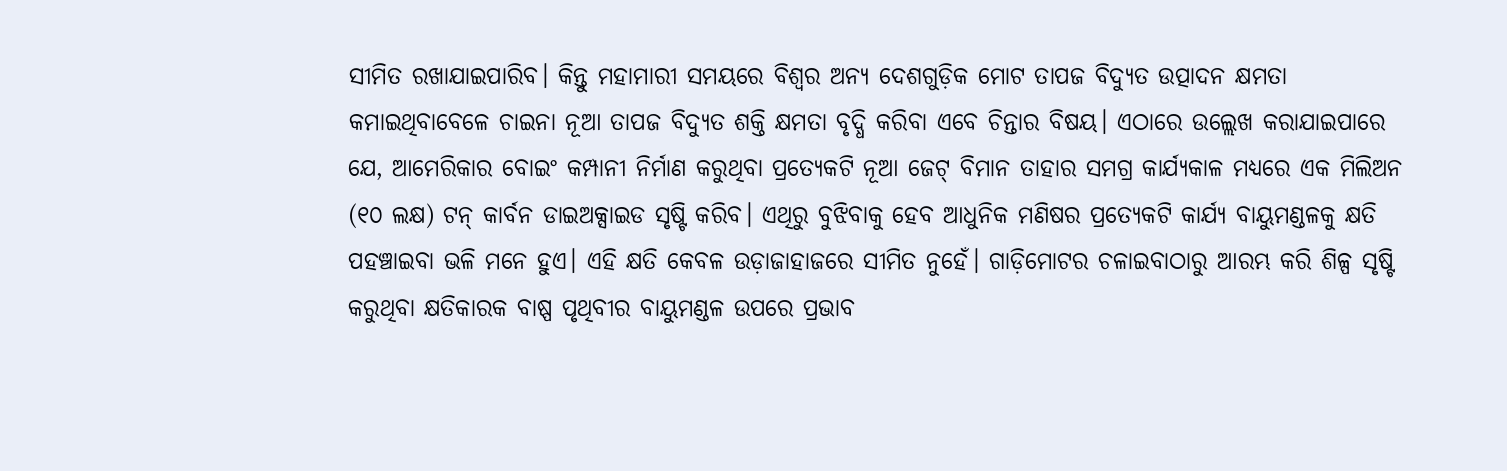ସୀମିତ ରଖାଯାଇପାରିବ। କିନ୍ତୁ ମହାମାରୀ ସମୟରେ ବିଶ୍ୱର ଅନ୍ୟ ଦେଶଗୁଡ଼ିକ ମୋଟ ତାପଜ ବିଦ୍ୟୁତ ଉତ୍ପାଦନ କ୍ଷମତା କମାଇଥିବାବେଳେ ଚାଇନା ନୂଆ ତାପଜ ବିଦ୍ୟୁତ ଶକ୍ତି କ୍ଷମତା ବୃଦ୍ଧି କରିବା ଏବେ ଚିନ୍ତାର ବିଷୟ। ଏଠାରେ ଉଲ୍ଲେଖ କରାଯାଇପାରେ ଯେ, ଆମେରିକାର ବୋଇଂ କମ୍ପାନୀ ନିର୍ମାଣ କରୁଥିବା ପ୍ରତ୍ୟେକଟି ନୂଆ ଜେଟ୍‌ ବିମାନ ତାହାର ସମଗ୍ର କାର୍ଯ୍ୟକାଳ ମଧ୍ୟରେ ଏକ ମିଲିଅନ (୧୦ ଲକ୍ଷ) ଟନ୍‌ କାର୍ବନ ଡାଇଅକ୍ସାଇଡ ସୃଷ୍ଟି କରିବ। ଏଥିରୁ ବୁଝିବାକୁ ହେବ ଆଧୁନିକ ମଣିଷର ପ୍ରତ୍ୟେକଟି କାର୍ଯ୍ୟ ବାୟୁମଣ୍ଡଳକୁ କ୍ଷତି ପହଞ୍ଚାଇବା ଭଳି ମନେ ହୁଏ। ଏହି କ୍ଷତି କେବଳ ଉଡ଼ାଜାହାଜରେ ସୀମିତ ନୁହେଁ। ଗାଡ଼ିମୋଟର ଚଳାଇବାଠାରୁ ଆରମ୍ଭ କରି ଶିଳ୍ପ ସୃଷ୍ଟି କରୁଥିବା କ୍ଷତିକାରକ ବାଷ୍ପ ପୃଥିବୀର ବାୟୁମଣ୍ଡଳ ଉପରେ ପ୍ରଭାବ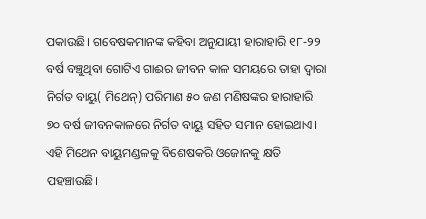ପକାଉଛି। ଗବେଷକମାନଙ୍କ କହିବା ଅନୁଯାୟୀ ହାରାହାରି ୧୮-୨୨ ବର୍ଷ ବଞ୍ଚୁଥିବା ଗୋଟିଏ ଗାଈର ଜୀବନ କାଳ ସମୟରେ ତାହା ଦ୍ୱାରା ନିର୍ଗତ ବାୟୁ( ମିଥେନ୍‌) ପରିମାଣ ୫୦ ଜଣ ମଣିଷଙ୍କର ହାରାହାରି ୭୦ ବର୍ଷ ଜୀବନକାଳରେ ନିର୍ଗତ ବାୟୁ ସହିତ ସମାନ ହୋଇଥାଏ। ଏହି ମିଥେନ ବାୟୁମଣ୍ଡଳକୁ ବିଶେଷକରି ଓଜୋନକୁ କ୍ଷତି ପହଞ୍ଚାଉଛି।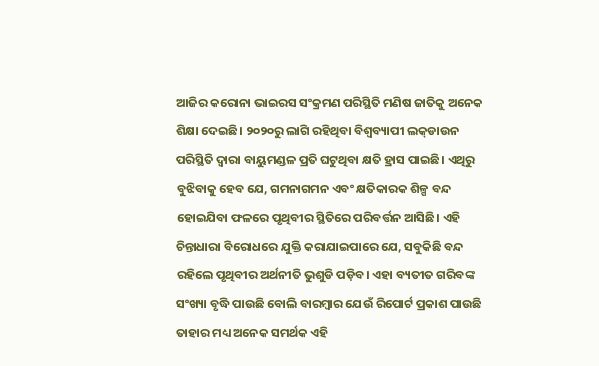ଆଜିର କରୋନା ଭାଇରସ ସଂକ୍ରମଣ ପରିସ୍ଥିତି ମଣିଷ ଜାତିକୁ ଅନେକ ଶିକ୍ଷା ଦେଇଛି। ୨୦୨୦ରୁ ଲାଗି ରହିଥିବା ବିଶ୍ୱବ୍ୟାପୀ ଲକ୍‌ଡାଉନ ପରିସ୍ଥିତି ଦ୍ୱାରା ବାୟୁମଣ୍ଡଳ ପ୍ରତି ଘଟୁଥିବା କ୍ଷତି ହ୍ରାସ ପାଇଛି। ଏଥିରୁ ବୁଝିବାକୁ ହେବ ଯେ, ଗମନାଗମନ ଏବଂ କ୍ଷତିକାରକ ଶିଳ୍ପ ବନ୍ଦ ହୋଇଯିବା ଫଳରେ ପୃଥିବୀର ସ୍ଥିତିରେ ପରିବର୍ତ୍ତନ ଆସିଛି। ଏହି ଚିନ୍ତାଧାରା ବିରୋଧରେ ଯୁକ୍ତି କରାଯାଇପାରେ ଯେ, ସବୁକିଛି ବନ୍ଦ ରହିଲେ ପୃଥିବୀର ଅର୍ଥନୀତି ଭୁଶୁଡି ପଡ଼ିବ। ଏହା ବ୍ୟତୀତ ଗରିବଙ୍କ ସଂଖ୍ୟା ବୃଦ୍ଧି ପାଉଛି ବୋଲି ବାରମ୍ବାର ଯେଉଁ ରିପୋର୍ଟ ପ୍ରକାଶ ପାଉଛି ତାହାର ମଧ୍ୟ ଅନେକ ସମର୍ଥକ ଏହି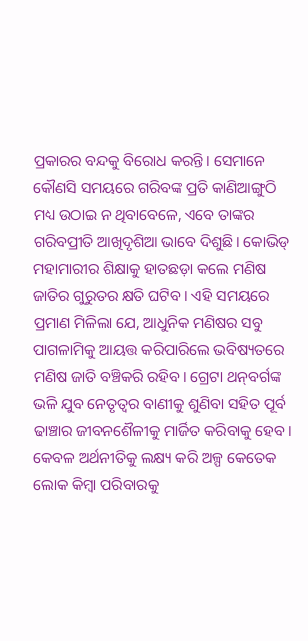ପ୍ରକାରର ବନ୍ଦକୁ ବିରୋଧ କରନ୍ତି। ସେମାନେ କୌଣସି ସମୟରେ ଗରିବଙ୍କ ପ୍ରତି କାଣିଆଙ୍ଗୁଠି ମଧ୍ୟ ଉଠାଇ ନ ଥିବାବେଳେ, ଏବେ ତାଙ୍କର ଗରିବପ୍ରୀତି ଆଖିଦୃଶିଆ ଭାବେ ଦିଶୁଛି। କୋଭିଡ୍‌ ମହାମାରୀର ଶିକ୍ଷାକୁ ହାତଛଡ଼ା କଲେ ମଣିଷ ଜାତିର ଗୁରୁତର କ୍ଷତି ଘଟିବ। ଏହି ସମୟରେ ପ୍ରମାଣ ମିଳିଲା ଯେ, ଆଧୁନିକ ମଣିଷର ସବୁ ପାଗଳାମିକୁ ଆୟତ୍ତ କରିପାରିଲେ ଭବିଷ୍ୟତରେ ମଣିଷ ଜାତି ବଞ୍ଚିକରି ରହିବ। ଗ୍ରେଟା ଥନ୍‌ବର୍ଗଙ୍କ ଭଳି ଯୁବ ନେତୃତ୍ୱର ବାଣୀକୁ ଶୁଣିବା ସହିତ ପୂର୍ବ ଢାଞ୍ଚାର ଜୀବନଶୈଳୀକୁ ମାର୍ଜିତ କରିବାକୁ ହେବ। କେବଳ ଅର୍ଥନୀତିକୁ ଲକ୍ଷ୍ୟ କରି ଅଳ୍ପ କେତେକ ଲୋକ କିମ୍ବା ପରିବାରକୁ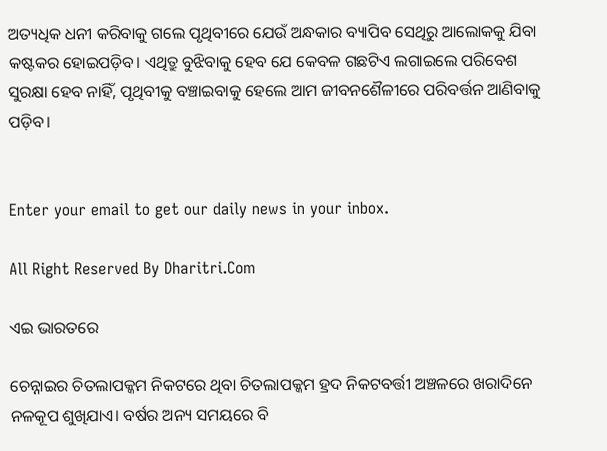ଅତ୍ୟଧିକ ଧନୀ କରିବାକୁ ଗଲେ ପୃଥିବୀରେ ଯେଉଁ ଅନ୍ଧକାର ବ୍ୟାପିବ ସେଥିରୁ ଆଲୋକକୁ ଯିବା କଷ୍ଟକର ହୋଇପଡ଼ିବ। ଏଥିତ୍ରୁ ବୁଝିବାକୁ ହେବ ଯେ କେବଳ ଗଛଟିଏ ଲଗାଇଲେ ପରିବେଶ ସୁରକ୍ଷା ହେବ ନାହିଁ, ପୃଥିବୀକୁ ବଞ୍ଚାଇବାକୁ ହେଲେ ଆମ ଜୀବନଶୈଳୀରେ ପରିବର୍ତ୍ତନ ଆଣିବାକୁ ପଡ଼ିବ।


Enter your email to get our daily news in your inbox.

All Right Reserved By Dharitri.Com

ଏଇ ଭାରତରେ

ଚେନ୍ନାଇର ଚିତଲାପକ୍କମ ନିକଟରେ ଥିବା ଚିତଲାପକ୍କମ ହ୍ରଦ ନିକଟବର୍ତ୍ତୀ ଅଞ୍ଚଳରେ ଖରାଦିନେ ନଳକୂପ ଶୁଖିଯାଏ। ବର୍ଷର ଅନ୍ୟ ସମୟରେ ବି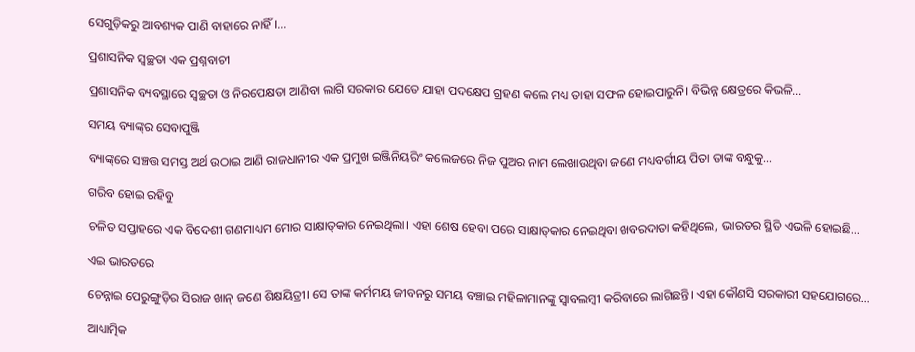ସେଗୁଡ଼ିକରୁ ଆବଶ୍ୟକ ପାଣି ବାହାରେ ନାହିଁ।…

ପ୍ରଶାସନିକ ସ୍ବଚ୍ଛତା ଏକ ପ୍ରଶ୍ନବାଚୀ

ପ୍ରଶାସନିକ ବ୍ୟବସ୍ଥାରେ ସ୍ବଚ୍ଛତା ଓ ନିରପେକ୍ଷତା ଆଣିବା ଲାଗି ସରକାର ଯେତେ ଯାହା ପଦକ୍ଷେପ ଗ୍ରହଣ କଲେ ମଧ୍ୟ ତାହା ସଫଳ ହୋଇପାରୁନି। ବିଭିନ୍ନ କ୍ଷେତ୍ରରେ କିଭଳି…

ସମୟ ବ୍ୟାଙ୍କ୍‌ର ସେବାପୁଞ୍ଜି

ବ୍ୟାଙ୍କ୍‌ରେ ସଞ୍ଚତ୍ତ ସମସ୍ତ ଅର୍ଥ ଉଠାଇ ଆଣି ରାଜଧାନୀର ଏକ ପ୍ରମୁଖ ଇଞ୍ଜିନିୟରିଂ କଲେଜରେ ନିଜ ପୁଅର ନାମ ଲେଖାଉଥିବା ଜଣେ ମଧ୍ୟବର୍ଗୀୟ ପିତା ତାଙ୍କ ବନ୍ଧୁକୁ…

ଗରିବ ହୋଇ ରହିବୁ

ଚଳିତ ସପ୍ତାହରେ ଏକ ବିଦେଶୀ ଗଣମାଧ୍ୟମ ମୋର ସାକ୍ଷାତ୍‌କାର ନେଇଥିଲା। ଏହା ଶେଷ ହେବା ପରେ ସାକ୍ଷାତ୍‌କାର ନେଇଥିବା ଖବରଦାତା କହିଥିଲେ, ଭାରତର ସ୍ଥିତି ଏଭଳି ହୋଇଛି…

ଏଇ ଭାରତରେ

ଚେନ୍ନାଇ ପେରୁଙ୍ଗୁଡ଼ିର ସିରାଜ ଖାନ୍‌ ଜଣେ ଶିକ୍ଷୟିତ୍ରୀ। ସେ ତାଙ୍କ କର୍ମମୟ ଜୀବନରୁ ସମୟ ବଞ୍ଚାଇ ମହିଳାମାନଙ୍କୁ ସ୍ବାବଲମ୍ବୀ କରିବାରେ ଲାଗିଛନ୍ତି। ଏହା କୌଣସି ସରକାରୀ ସହଯୋଗରେ…

ଆଧ୍ୟାତ୍ମିକ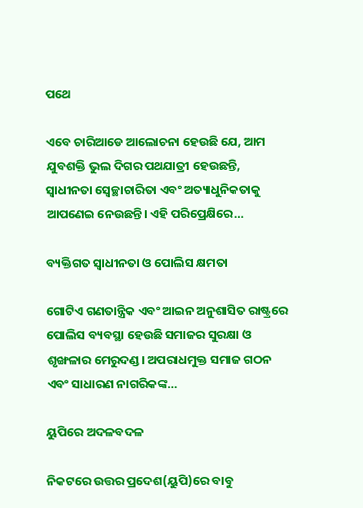ପଥେ

ଏବେ ଚାରିଆଡେ ଆଲୋଚନା ହେଉଛି ଯେ, ଆମ ଯୁବଶକ୍ତି ଭୁଲ ଦିଗର ପଥଯାତ୍ରୀ ହେଉଛନ୍ତି, ସ୍ବାଧୀନତା ସ୍ବେଚ୍ଛାଚାରିତା ଏବଂ ଅତ୍ୟାଧୁନିକତାକୁ ଆପଣେଇ ନେଉଛନ୍ତି। ଏହି ପରିପ୍ରେକ୍ଷିରେ…

ବ୍ୟକ୍ତିଗତ ସ୍ବାଧୀନତା ଓ ପୋଲିସ କ୍ଷମତା

ଗୋଟିଏ ଗଣତାନ୍ତ୍ରିକ ଏବଂ ଆଇନ ଅନୁଶାସିତ ରାଷ୍ଟ୍ରରେ ପୋଲିସ ବ୍ୟବସ୍ଥା ହେଉଛି ସମାଜର ସୁରକ୍ଷା ଓ ଶୃଙ୍ଖଳାର ମେରୁଦଣ୍ଡ। ଅପରାଧମୁକ୍ତ ସମାଜ ଗଠନ ଏବଂ ସାଧାରଣ ନାଗରିକଙ୍କ…

ୟୁପିରେ ଅଦଳବଦଳ

ନିକଟରେ ଉତ୍ତର ପ୍ରଦେଶ(ୟୁପି)ରେ ବାବୁ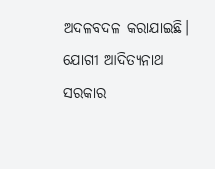ଅଦଳବଦଳ କରାଯାଇଛି। ଯୋଗୀ ଆଦିତ୍ୟନାଥ ସରକାର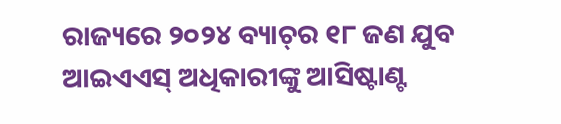ରାଜ୍ୟରେ ୨୦୨୪ ବ୍ୟାଚ୍‌ର ୧୮ ଜଣ ଯୁବ ଆଇଏଏସ୍‌ ଅଧିକାରୀଙ୍କୁ ଆସିଷ୍ଟାଣ୍ଟ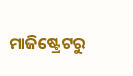ମାଜିଷ୍ଟ୍ରେଟରୁ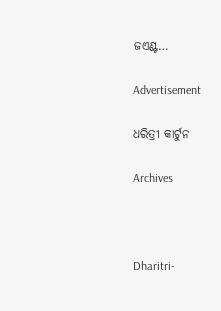ଜଏଣ୍ଟ…

Advertisement

ଧରିତ୍ରୀ କାର୍ଟୁନ

Archives



Dharitri-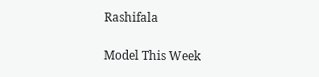Rashifala

Model This Week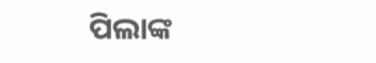ପିଲାଙ୍କ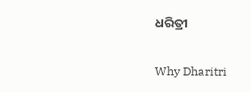ଧରିତ୍ରୀ

Why Dharitri